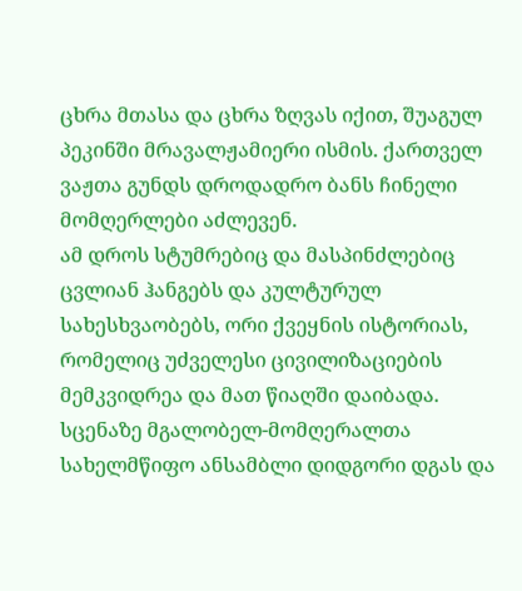ცხრა მთასა და ცხრა ზღვას იქით, შუაგულ პეკინში მრავალჟამიერი ისმის. ქართველ ვაჟთა გუნდს დროდადრო ბანს ჩინელი მომღერლები აძლევენ.
ამ დროს სტუმრებიც და მასპინძლებიც ცვლიან ჰანგებს და კულტურულ სახესხვაობებს, ორი ქვეყნის ისტორიას, რომელიც უძველესი ცივილიზაციების მემკვიდრეა და მათ წიაღში დაიბადა.
სცენაზე მგალობელ-მომღერალთა სახელმწიფო ანსამბლი დიდგორი დგას და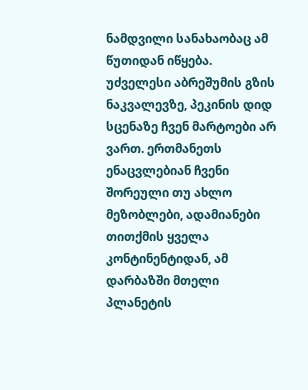ნამდვილი სანახაობაც ამ წუთიდან იწყება.
უძველესი აბრეშუმის გზის ნაკვალევზე, პეკინის დიდ სცენაზე ჩვენ მარტოები არ ვართ. ერთმანეთს ენაცვლებიან ჩვენი შორეული თუ ახლო მეზობლები, ადამიანები თითქმის ყველა კონტინენტიდან, ამ დარბაზში მთელი პლანეტის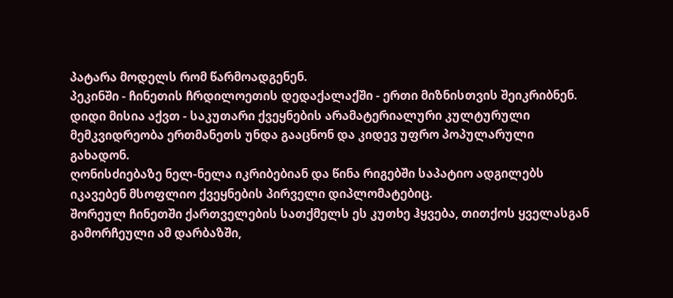პატარა მოდელს რომ წარმოადგენენ.
პეკინში - ჩინეთის ჩრდილოეთის დედაქალაქში - ერთი მიზნისთვის შეიკრიბნენ. დიდი მისია აქვთ - საკუთარი ქვეყნების არამატერიალური კულტურული მემკვიდრეობა ერთმანეთს უნდა გააცნონ და კიდევ უფრო პოპულარული გახადონ.
ღონისძიებაზე ნელ-ნელა იკრიბებიან და წინა რიგებში საპატიო ადგილებს იკავებენ მსოფლიო ქვეყნების პირველი დიპლომატებიც.
შორეულ ჩინეთში ქართველების სათქმელს ეს კუთხე ჰყვება, თითქოს ყველასგან გამორჩეული ამ დარბაზში,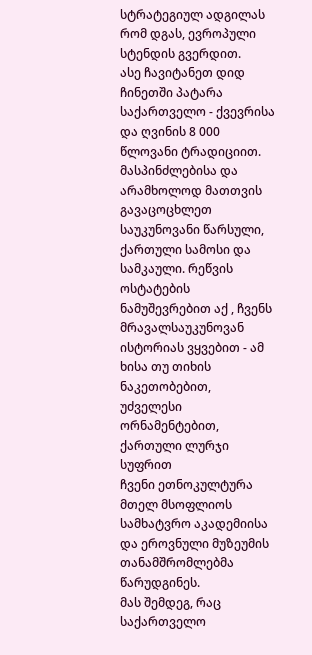სტრატეგიულ ადგილას რომ დგას, ევროპული სტენდის გვერდით.
ასე ჩავიტანეთ დიდ ჩინეთში პატარა საქართველო - ქვევრისა და ღვინის 8 000 წლოვანი ტრადიციით. მასპინძლებისა და არამხოლოდ მათთვის გავაცოცხლეთ საუკუნოვანი წარსული, ქართული სამოსი და სამკაული. რეწვის ოსტატების ნამუშევრებით აქ , ჩვენს მრავალსაუკუნოვან ისტორიას ვყვებით - ამ ხისა თუ თიხის ნაკეთობებით, უძველესი ორნამენტებით, ქართული ლურჯი სუფრით
ჩვენი ეთნოკულტურა მთელ მსოფლიოს სამხატვრო აკადემიისა და ეროვნული მუზეუმის თანამშრომლებმა წარუდგინეს.
მას შემდეგ, რაც საქართველო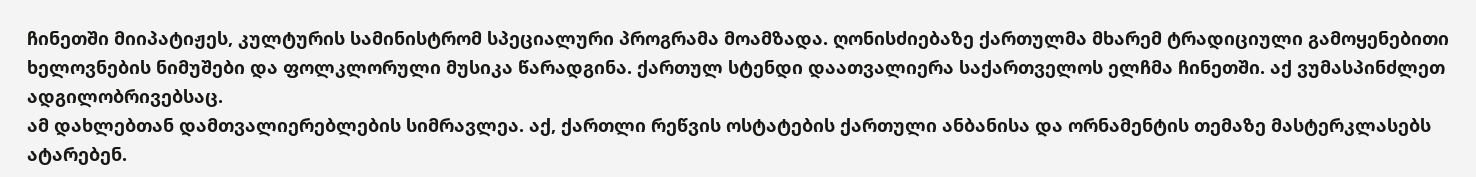ჩინეთში მიიპატიჟეს, კულტურის სამინისტრომ სპეციალური პროგრამა მოამზადა. ღონისძიებაზე ქართულმა მხარემ ტრადიციული გამოყენებითი ხელოვნების ნიმუშები და ფოლკლორული მუსიკა წარადგინა. ქართულ სტენდი დაათვალიერა საქართველოს ელჩმა ჩინეთში. აქ ვუმასპინძლეთ ადგილობრივებსაც.
ამ დახლებთან დამთვალიერებლების სიმრავლეა. აქ, ქართლი რეწვის ოსტატების ქართული ანბანისა და ორნამენტის თემაზე მასტერკლასებს ატარებენ.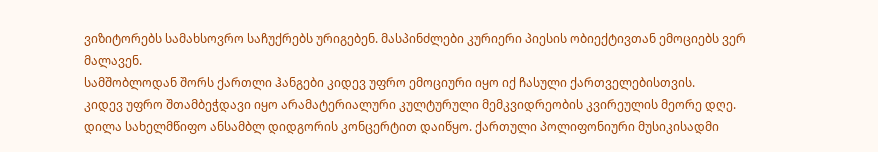ვიზიტორებს სამახსოვრო საჩუქრებს ურიგებენ. მასპინძლები კურიერი პიესის ობიექტივთან ემოციებს ვერ მალავენ.
სამშობლოდან შორს ქართლი ჰანგები კიდევ უფრო ემოციური იყო იქ ჩასული ქართველებისთვის.
კიდევ უფრო შთამბეჭდავი იყო არამატერიალური კულტურული მემკვიდრეობის კვირეულის მეორე დღე. დილა სახელმწიფო ანსამბლ დიდგორის კონცერტით დაიწყო. ქართული პოლიფონიური მუსიკისადმი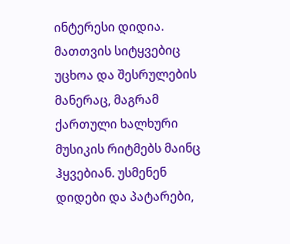ინტერესი დიდია. მათთვის სიტყვებიც უცხოა და შესრულების მანერაც, მაგრამ ქართული ხალხური მუსიკის რიტმებს მაინც ჰყვებიან. უსმენენ დიდები და პატარები,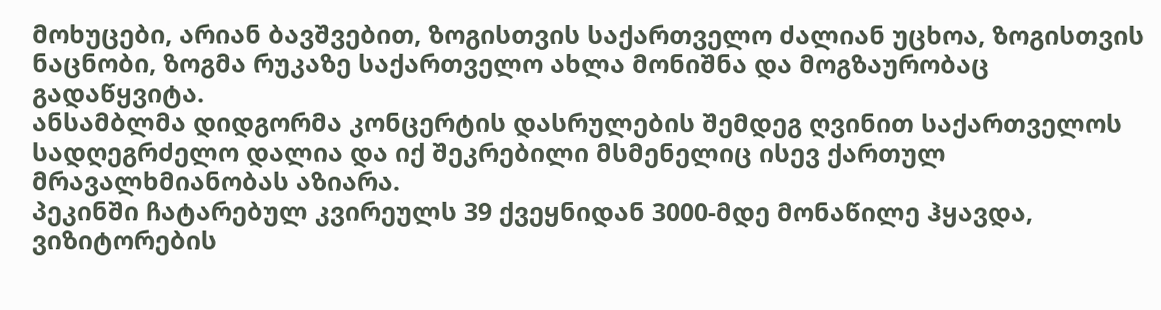მოხუცები, არიან ბავშვებით, ზოგისთვის საქართველო ძალიან უცხოა, ზოგისთვის ნაცნობი, ზოგმა რუკაზე საქართველო ახლა მონიშნა და მოგზაურობაც გადაწყვიტა.
ანსამბლმა დიდგორმა კონცერტის დასრულების შემდეგ ღვინით საქართველოს სადღეგრძელო დალია და იქ შეკრებილი მსმენელიც ისევ ქართულ მრავალხმიანობას აზიარა.
პეკინში ჩატარებულ კვირეულს 39 ქვეყნიდან 3000-მდე მონაწილე ჰყავდა, ვიზიტორების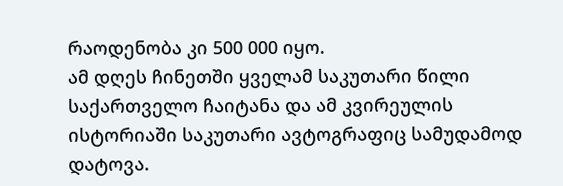რაოდენობა კი 500 000 იყო.
ამ დღეს ჩინეთში ყველამ საკუთარი წილი საქართველო ჩაიტანა და ამ კვირეულის ისტორიაში საკუთარი ავტოგრაფიც სამუდამოდ დატოვა.